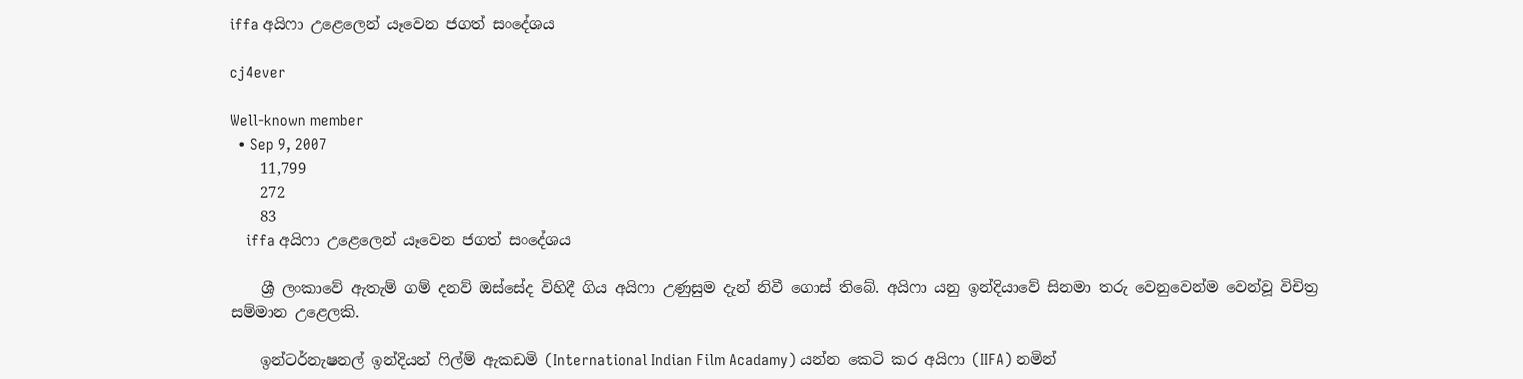iffa අයිෆා උළෙලෙන් යෑවෙන ජගත් සංදේශය

cj4ever

Well-known member
  • Sep 9, 2007
    11,799
    272
    83
    iffa අයිෆා උළෙලෙන් යෑවෙන ජගත් සංදේශය

    ශ්‍රී ලංකාවේ ඇතැම් ගම් දනව් ඔස්‌සේද විහිදී ගිය අයිෆා උණුසුම දැන් නිවී ගොස්‌ තිබේ. අයිෆා යනු ඉන්දියාවේ සිනමා තරු වෙනුවෙන්ම වෙන්වූ විචිත්‍ර සම්මාන උළෙලකි.

    ඉන්ටර්නැෂනල් ඉන්දියන් ෆිල්ම් ඇකඩමි (International Indian Film Acadamy) යන්න කෙටි කර අයිෆා (IIFA) නමින්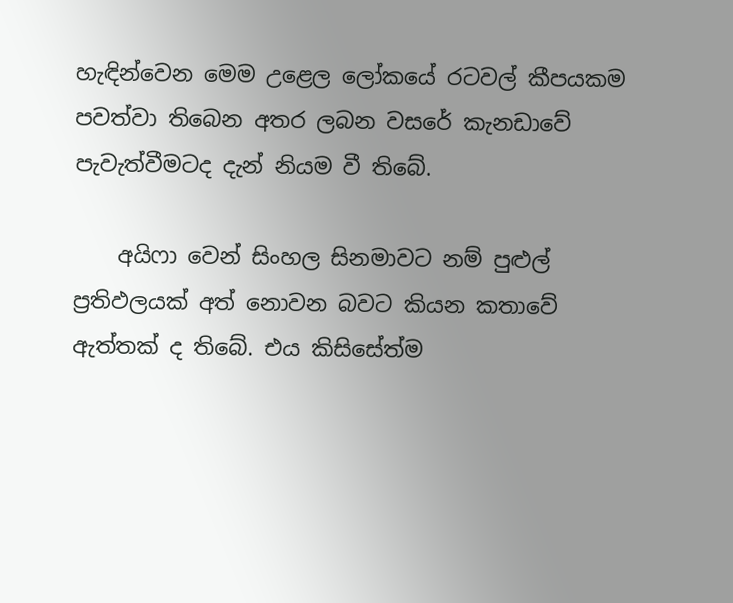හැඳින්වෙන මෙම උළෙල ලෝකයේ රටවල් කීපයකම පවත්වා තිබෙන අතර ලබන වසරේ කැනඩාවේ පැවැත්වීමටද දැන් නියම වී තිබේ.

    අයිෆා වෙන් සිංහල සිනමාවට නම් පුළුල් ප්‍රතිඵලයක්‌ අත් නොවන බවට කියන කතාවේ ඇත්තක්‌ ද තිබේ. එය කිසිසේත්ම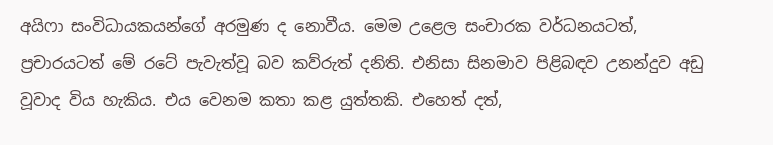අයිෆා සංවිධායකයන්ගේ අරමුණ ද නොවීය. මෙම උළෙල සංචාරක වර්ධනයටත්, ප්‍රචාරයටත් මේ රටේ පැවැත්වූ බව කව්රුත් දනිති. එනිසා සිනමාව පිළිබඳව උනන්දුව අඩු වූවාද විය හැකිය. එය වෙනම කතා කළ යුත්තකි. එහෙත් දත්,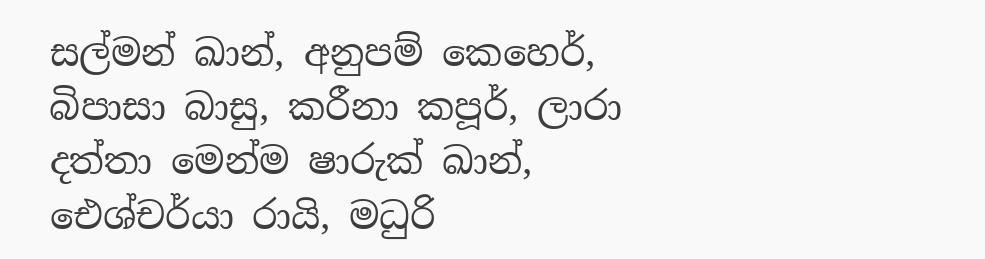සල්මන් ඛාන්, අනුපම් කෙහෙර්, බිපාසා බාසු, කරීනා කපූර්, ලාරා දත්තා මෙන්ම ෂාරුක්‌ ඛාන්, ඓශ්චර්යා රායි, මධුරි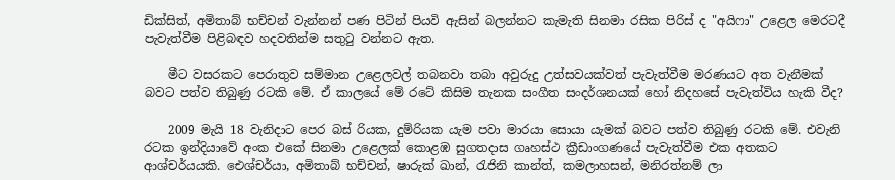ඩික්‌සිත්, අමිතාබ් භච්චන් වැන්නන් පණ පිටින් පියවි ඇසින් බලන්නට කැමැති සිනමා රසික පිරිස්‌ ද "අයිෆා" උළෙල මෙරටදී පැවැත්වීම පිළිබඳව හදවතින්ම සතුටු වන්නට ඇත.

    මීට වසරකට පෙරාතුව සම්මාන උළෙලවල් තබනවා තබා අවුරුදු උත්සවයක්‌වත් පැවැත්වීම මරණයට අත වැනීමක්‌ බවට පත්ව තිබුණු රටකි මේ. ඒ කාලයේ මේ රටේ කිසිම තැනක සංගීත සංදර්ශනයක්‌ හෝ නිදහසේ පැවැත්විය හැකි වීද?

    2009 මැයි 18 වැනිදාට පෙර බස්‌ රියක, දුම්රියක යැම පවා මාරයා සොයා යැමක්‌ බවට පත්ව තිබුණු රටකි මේ. එවැනි රටක ඉන්දියාවේ අංක එකේ සිනමා උළෙලක්‌ කොළඹ සුගතදාස ගෘහස්‌ථ ක්‍රීඩාංගණයේ පැවැත්වීම එක අතකට ආශ්චර්යයකි. ඓශ්චර්යා, අමිතාබ් භච්චන්, ෂාරුක්‌ ඛාන්, රැජිනි කාන්ත්, කමලාහසන්, මනිරත්නම් ලා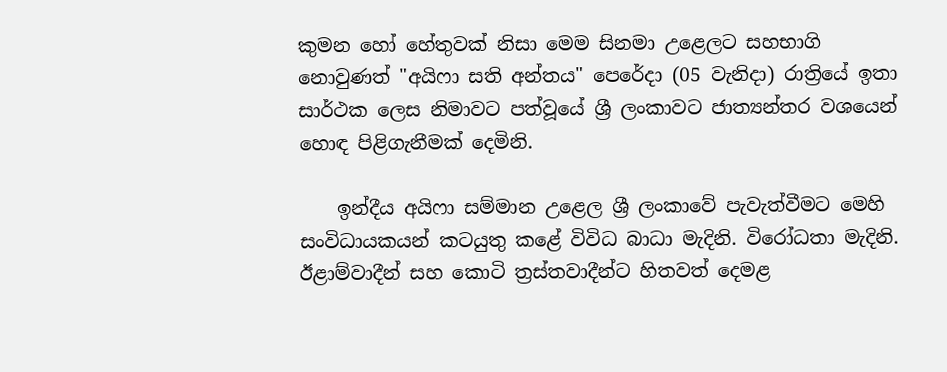කුමන හෝ හේතුවක්‌ නිසා මෙම සිනමා උළෙලට සහභාගි නොවුණත් "අයිෆා සති අන්තය" පෙරේදා (05 වැනිදා) රාත්‍රියේ ඉතා සාර්ථක ලෙස නිමාවට පත්වූයේ ශ්‍රී ලංකාවට ජාත්‍යන්තර වශයෙන් හොඳ පිළිගැනීමක්‌ දෙමිනි.

    ඉන්දීය අයිෆා සම්මාන උළෙල ශ්‍රී ලංකාවේ පැවැත්වීමට මෙහි සංවිධායකයන් කටයුතු කළේ විවිධ බාධා මැදිනි. විරෝධතා මැදිනි. ඊළාම්වාදීන් සහ කොටි ත්‍රස්‌තවාදීන්ට හිතවත් දෙමළ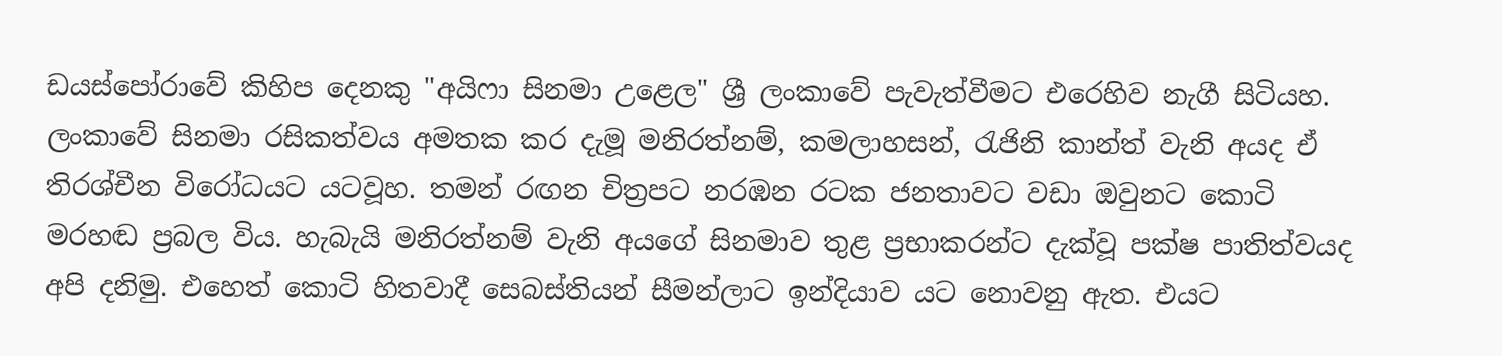ඩයස්‌පෝරාවේ කිහිප දෙනකු "අයිෆා සිනමා උළෙල" ශ්‍රී ලංකාවේ පැවැත්වීමට එරෙහිව නැගී සිටියහ. ලංකාවේ සිනමා රසිකත්වය අමතක කර දැමූ මනිරත්නම්, කමලාහසන්, රැජිනි කාන්ත් වැනි අයද ඒ තිරශ්චීන විරෝධයට යටවූහ. තමන් රඟන චිත්‍රපට නරඹන රටක ජනතාවට වඩා ඔවුනට කොටි මරහඬ ප්‍රබල විය. හැබැයි මනිරත්නම් වැනි අයගේ සිනමාව තුළ ප්‍රභාකරන්ට දැක්‌වූ පක්‌ෂ පාතිත්වයද අපි දනිමු. එහෙත් කොටි හිතවාදී සෙබස්‌තියන් සීමන්ලාට ඉන්දියාව යට නොවනු ඇත. එයට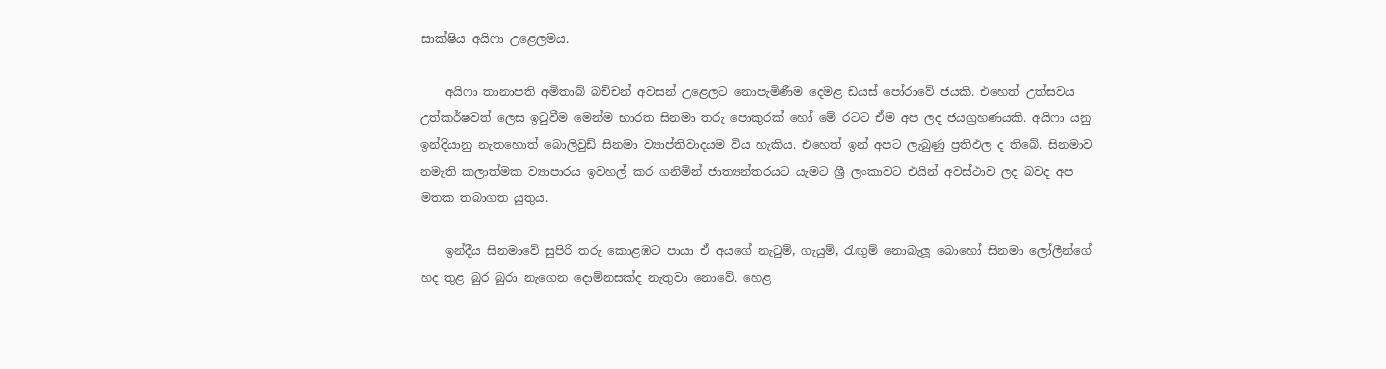සාක්‌ෂිය අයිෆා උළෙලමය.

    අයිෆා තානාපති අමිතාබ් බච්චන් අවසන් උළෙලට නොපැමිණීම දෙමළ ඩයස්‌ පෝරාවේ ජයකි. එහෙත් උත්සවය උත්කර්ෂවත් ලෙස ඉටුවීම මෙන්ම භාරත සිනමා තරු පොකුරක්‌ හෝ මේ රටට ඒම අප ලද ජයග්‍රහණයකි. අයිෆා යනු ඉන්දියානු නැතහොත් බොලිවුඩ් සිනමා ව්‍යාප්තිවාදයම විය හැකිය. එහෙත් ඉන් අපට ලැබුණු ප්‍රතිඵල ද තිබේ. සිනමාව නමැති කලාත්මක ව්‍යාපාරය ඉවහල් කර ගනිමින් ජාත්‍යන්තරයට යැමට ශ්‍රී ලංකාවට එයින් අවස්‌ථාව ලද බවද අප මතක තබාගත යුතුය.

    ඉන්දීය සිනමාවේ සුපිරි තරු කොළඹට පායා ඒ අයගේ නැටුම්, ගැයුම්, රැඟුම් නොබැලූ බොහෝ සිනමා ලෝලීන්ගේ හද තුළ බුර බුරා නැගෙන දොම්නසක්‌ද නැතුවා නොවේ. හෙළ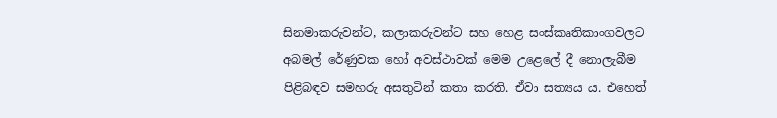සිනමාකරුවන්ට, කලාකරුවන්ට සහ හෙළ සංස්‌කෘතිකාංගවලට අබමල් රේණුවක හෝ අවස්‌ථාවක්‌ මෙම උළෙලේ දී නොලැබීම පිළිබඳව සමහරු අසතුටින් කතා කරති. ඒවා සත්‍යය ය. එහෙත්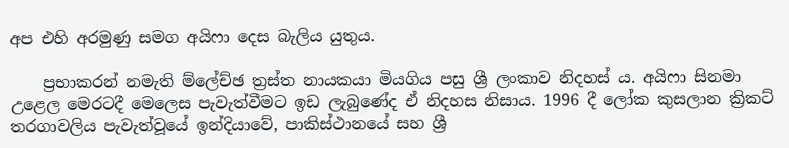අප එහි අරමුණු සමග අයිෆා දෙස බැලිය යුතුය.

    ප්‍රභාකරන් නමැති ම්ලේච්ඡ ත්‍රස්‌ත නායකයා මියගිය පසු ශ්‍රී ලංකාව නිදහස්‌ ය. අයිෆා සිනමා උළෙල මෙරටදී මෙලෙස පැවැත්වීමට ඉඩ ලැබුණේද ඒ නිදහස නිසාය. 1996 දී ලෝක කුසලාන ක්‍රිකට්‌ තරගාවලිය පැවැත්වූයේ ඉන්දියාවේ, පාකිස්‌ථානයේ සහ ශ්‍රී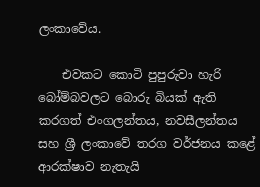ලංකාවේය.

    එවකට කොටි පුපුරුවා හැරි බෝම්බවලට බොරු බියක්‌ ඇති කරගත් එංගලන්තය, නවසීලන්තය සහ ශ්‍රී ලංකාවේ තරග වර්ජනය කළේ ආරක්‌ෂාව නැතැයි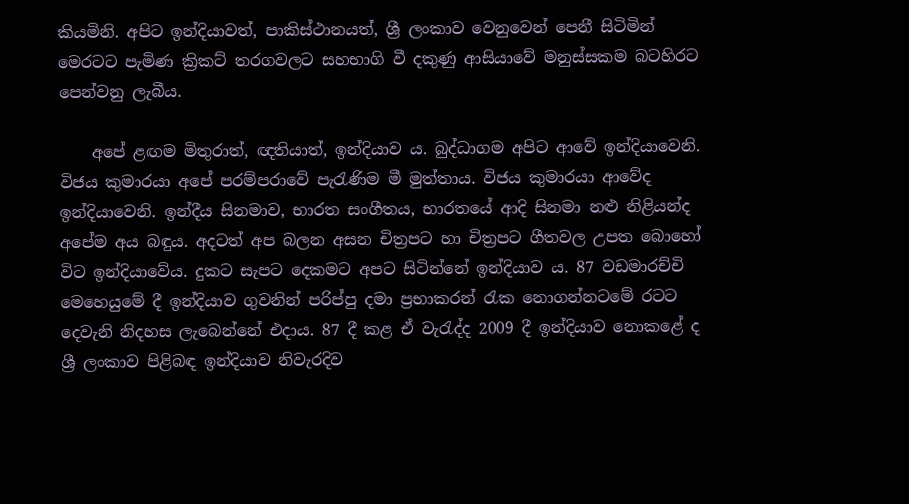කියමිනි. අපිට ඉන්දියාවත්, පාකිස්‌ථානයත්, ශ්‍රී ලංකාව වෙනුවෙන් පෙනී සිටිමින් මෙරටට පැමිණ ක්‍රිකට්‌ තරගවලට සහභාගි වී දකුණු ආසියාවේ මනුස්‌සකම බටහිරට පෙන්වනු ලැබීය.

    අපේ ළඟම මිතුරාත්, ඥතියාත්, ඉන්දියාව ය. බුද්ධාගම අපිට ආවේ ඉන්දියාවෙනි. විජය කුමාරයා අපේ පරම්පරාවේ පැරැණිම මී මුත්තාය. විජය කුමාරයා ආවේද ඉන්දියාවෙනි. ඉන්දීය සිනමාව, භාරත සංගීතය, භාරතයේ ආදි සිනමා නළු නිළියන්ද අපේම අය බඳුය. අදටත් අප බලන අසන චිත්‍රපට හා චිත්‍රපට ගීතවල උපත බොහෝ විට ඉන්දියාවේය. දුකට සැපට දෙකමට අපට සිටින්නේ ඉන්දියාව ය. 87 වඩමාරච්චි මෙහෙයුමේ දී ඉන්දියාව ගුවනින් පරිප්පු දමා ප්‍රභාකරන් රැක නොගන්නටමේ රටට දෙවැනි නිදහස ලැබෙන්නේ එදාය. 87 දී කළ ඒ වැරැද්ද 2009 දී ඉන්දියාව නොකළේ ද ශ්‍රී ලංකාව පිළිබඳ ඉන්දියාව නිවැරදිව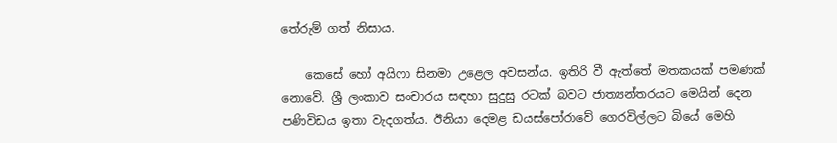තේරුම් ගත් නිසාය.

    කෙසේ හෝ අයිෆා සිනමා උළෙල අවසන්ය. ඉතිරි වී ඇත්තේ මතකයක්‌ පමණක්‌ නොවේ. ශ්‍රී ලංකාව සංචාරය සඳහා සුදුසු රටක්‌ බවට ජාත්‍යන්තරයට මෙයින් දෙන පණිවිඩය ඉතා වැදගත්ය. ඊනියා දෙමළ ඩයස්‌පෝරාවේ ගෙරවිල්ලට බියේ මෙහි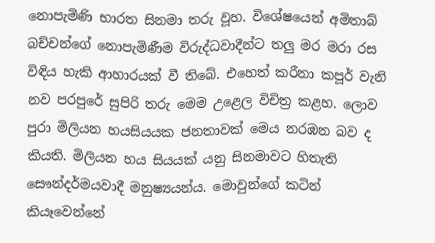නොපැමිණි භාරත සිනමා තරු වූහ. විශේෂයෙන් අමිතාබ් බච්චන්ගේ නොපැමිණීම විරුද්ධවාදීන්ට තලු මර මරා රස විඳිය හැකි ආහාරයක්‌ වී තිබේ. එහෙත් කරීනා කපූර් වැනි නව පරපුරේ සුපිරි තරු මෙම උළෙල විචිත්‍ර කළහ. ලොව පුරා මිලියන හයසියයක ජනතාවක්‌ මෙය නරඹන බව ද කියති. මිලියන හය සියයක්‌ යනු සිනමාවට හිතැති සෞන්දර්මයවාදී මනුෂ්‍යයන්ය. මොවුන්ගේ කටින් කියෑවෙන්නේ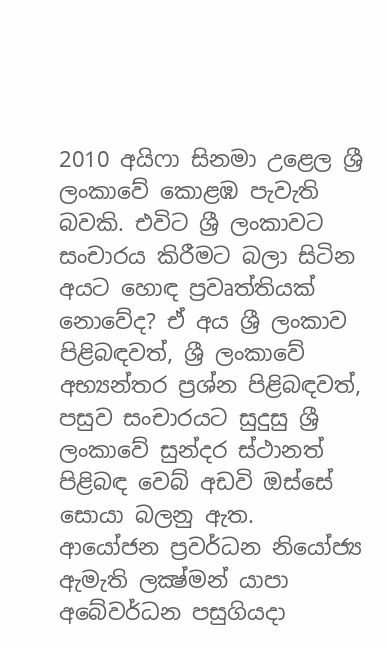2010 අයිෆා සිනමා උළෙල ශ්‍රී ලංකාවේ කොළඹ පැවැති බවකි. එවිට ශ්‍රී ලංකාවට සංචාරය කිරීමට බලා සිටින අයට හොඳ ප්‍රවෘත්තියක්‌ නොවේද? ඒ අය ශ්‍රී ලංකාව පිළිබඳවත්, ශ්‍රී ලංකාවේ අභ්‍යන්තර ප්‍රශ්න පිළිබඳවත්, පසුව සංචාරයට සුදුසු ශ්‍රී ලංකාවේ සුන්දර ස්‌ථානත් පිළිබඳ වෙබ් අඩවි ඔස්‌සේ සොයා බලනු ඇත. ආයෝජන ප්‍රවර්ධන නියෝජ්‍ය ඇමැති ලක්‍ෂ්මන් යාපා අබේවර්ධන පසුගියදා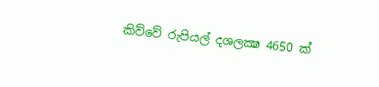කිව්වේ රුපියල් දශලක්‍ෂ 4650 ක්‌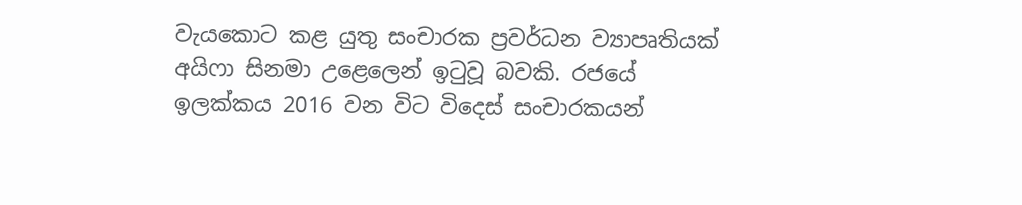වැයකොට කළ යුතු සංචාරක ප්‍රවර්ධන ව්‍යාපෘතියක්‌ අයිෆා සිනමා උළෙලෙන් ඉටුවූ බවකි. රජයේ ඉලක්‌කය 2016 වන විට විදෙස්‌ සංචාරකයන්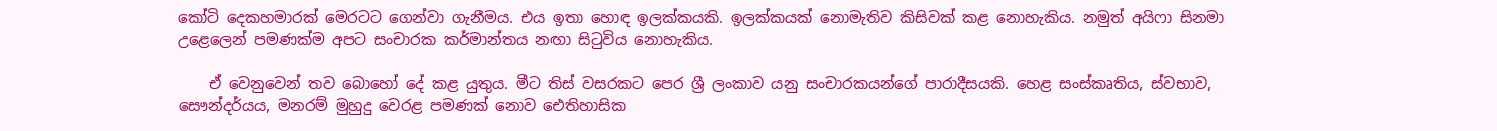කෝටි දෙකහමාරක්‌ මෙරටට ගෙන්වා ගැනීමය. එය ඉතා හොඳ ඉලක්‌කයකි. ඉලක්‌කයක්‌ නොමැතිව කිසිවක්‌ කළ නොහැකිය. නමුත් අයිෆා සිනමා උළෙලෙන් පමණක්‌ම අපට සංචාරක කර්මාන්තය නඟා සිටුවිය නොහැකිය.

    ඒ වෙනුවෙන් තව බොහෝ දේ කළ යුතුය. මීට තිස්‌ වසරකට පෙර ශ්‍රී ලංකාව යනු සංචාරකයන්ගේ පාරාදීසයකි. හෙළ සංස්‌කෘතිය, ස්‌වභාව, සෞන්දර්යය, මනරම් මුහුදු වෙරළ පමණක්‌ නොව ඓතිහාසික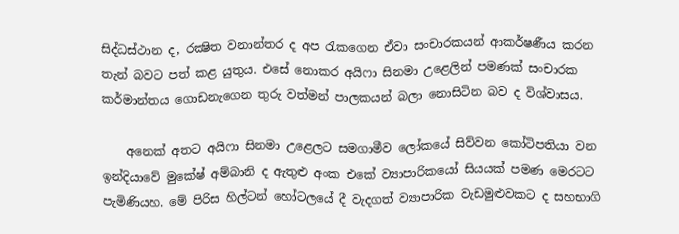සිද්ධස්‌ථාන ද, රක්‍ෂිත වනාන්තර ද අප රැකගෙන ඒවා සංචාරකයන් ආකර්ෂණීය කරන තැන් බවට පත් කළ යුතුය. එසේ නොකර අයිෆා සිනමා උළෙලින් පමණක්‌ සංචාරක කර්මාන්තය ගොඩනැගෙන තුරු වත්මන් පාලකයන් බලා නොසිටින බව ද විශ්වාසය.

    අනෙක්‌ අතට අයිෆා සිනමා උළෙලට සමගාමීව ලෝකයේ සිව්වන කෝටිපතියා වන ඉන්දියාවේ මුකේෂ් අම්බානි ද ඇතුළු අංක එකේ ව්‍යාපාරිකයෝ සියයක්‌ පමණ මෙරටට පැමිණියහ. මේ පිරිස හිල්ටන් හෝටලයේ දී වැදගත් ව්‍යාපාරික වැඩමුළුවකට ද සහභාගි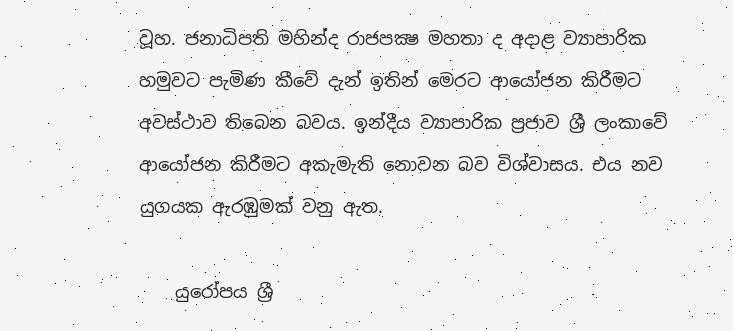වූහ. ජනාධිපති මහින්ද රාජපක්‍ෂ මහතා ද අදාළ ව්‍යාපාරික හමුවට පැමිණ කීවේ දැන් ඉතින් මෙරට ආයෝජන කිරීමට අවස්‌ථාව තිබෙන බවය. ඉන්දීය ව්‍යාපාරික ප්‍රජාව ශ්‍රී ලංකාවේ ආයෝජන කිරීමට අකැමැති නොවන බව විශ්වාසය. එය නව යුගයක ඇරඹුමක්‌ වනු ඇත.

    යුරෝපය ශ්‍රී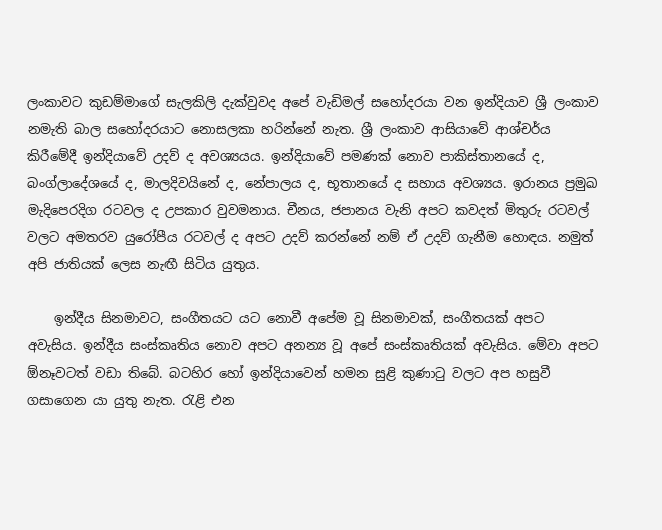ලංකාවට කුඩම්මාගේ සැලකිලි දැක්‌වුවද අපේ වැඩිමල් සහෝදරයා වන ඉන්දියාව ශ්‍රී ලංකාව නමැති බාල සහෝදරයාට නොසලකා හරින්නේ නැත. ශ්‍රී ලංකාව ආසියාවේ ආශ්චර්ය කිරීමේදී ඉන්දියාවේ උදව් ද අවශ්‍යයය. ඉන්දියාවේ පමණක්‌ නොව පාකිස්‌තානයේ ද, බංග්ලාදේශයේ ද, මාලදිවයිනේ ද, නේපාලය ද, භූතානයේ ද සහාය අවශ්‍යය. ඉරානය ප්‍රමුඛ මැදිපෙරදිග රටවල ද උපකාර වුවමනාය. චීනය, ජපානය වැනි අපට කවදත් මිතුරු රටවල් වලට අමතරව යුරෝපීය රටවල් ද අපට උදව් කරන්නේ නම් ඒ උදව් ගැනීම හොඳය. නමුත් අපි ජාතියක්‌ ලෙස නැඟී සිටිය යුතුය.

    ඉන්දීය සිනමාවට, සංගීතයට යට නොවී අපේම වූ සිනමාවක්‌, සංගීතයක්‌ අපට අවැසිය. ඉන්දීය සංස්‌කෘතිය නොව අපට අනන්‍ය වූ අපේ සංස්‌කෘතියක්‌ අවැසිය. මේවා අපට ඕනෑවටත් වඩා තිබේ. බටහිර හෝ ඉන්දියාවෙන් හමන සුළි කුණාටු වලට අප හසුවී ගසාගෙන යා යුතු නැත. රැළි එන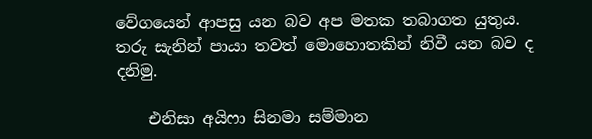වේගයෙන් ආපසු යන බව අප මතක තබාගත යුතුය. තරු සැනින් පායා තවත් මොහොතකින් නිවී යන බව ද දනිමු.

    එනිසා අයිෆා සිනමා සම්මාන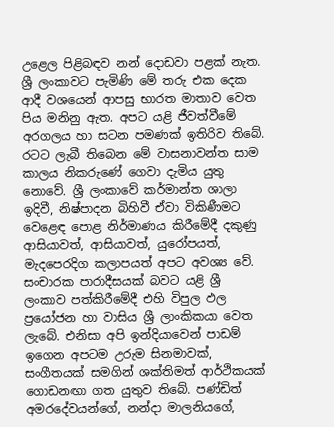උළෙල පිළිබඳව නන් දොඩවා පළක්‌ නැත. ශ්‍රී ලංකාවට පැමිණි මේ තරු එක දෙක ආදී වශයෙන් ආපසු භාරත මාතාව වෙත පිය මනිනු ඇත. අපට යළි ජීවත්වීමේ අරගලය හා සටන පමණක්‌ ඉතිරිව තිබේ. රටට ලැබී තිබෙන මේ වාසනාවන්ත සාම කාලය නිකරුණේ ගෙවා දැමිය යුතු නොවේ. ශ්‍රී ලංකාවේ කර්මාන්ත ශාලා ඉදිවී, නිෂ්පාදන බිහිවී ඒවා විකිණීමට වෙළෙඳ පොළ නිර්මාණය කිරීමේදී දකුණු ආසියාවත්, ආසියාවත්, යුරෝපයත්, මැදපෙරදිග කලාපයත් අපට අවශ්‍ය වේ. සංචාරක පාරාදීසයක්‌ බවට යළි ශ්‍රී ලංකාව පත්කිරීමේදී එහි විපුල ඵල ප්‍රයෝජන හා වාසිය ශ්‍රී ලාංකිකයා වෙත ලැබේ. එනිසා අපි ඉන්දියාවෙන් පාඩම් ඉගෙන අපටම උරුම සිනමාවක්‌, සංගීතයක්‌ සමගින් ශක්‌තිමත් ආර්ථිකයක්‌ ගොඩනඟා ගත යුතුව තිබේ. පණ්‌ඩිත් අමරදේවයන්ගේ, නන්දා මාලනියගේ,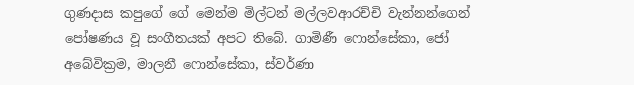ගුණදාස කපුගේ ගේ මෙන්ම මිල්ටන් මල්ලවආරච්චි වැන්නන්ගෙන් පෝෂණය වූ සංගීතයක්‌ අපට තිබේ. ගාමිණී ෆොන්සේකා, ජෝ අබේවික්‍රම, මාලනී ෆොන්සේකා, ස්‌වර්ණා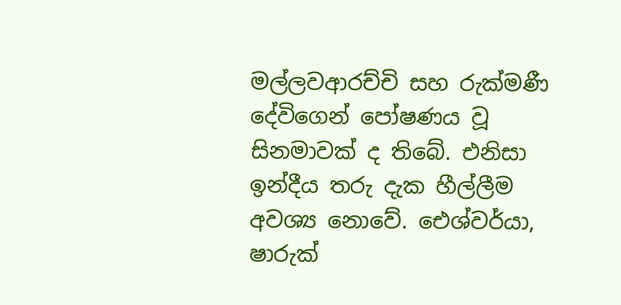මල්ලවආරච්චි සහ රුක්‌මණී දේවිගෙන් පෝෂණය වූ සිනමාවක්‌ ද තිබේ. එනිසා ඉන්දීය තරු දැක හීල්ලීම අවශ්‍ය නොවේ. ඓශ්වර්යා, ෂාරුක්‌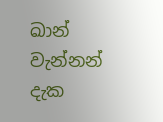ඛාන් වැන්නන් දැක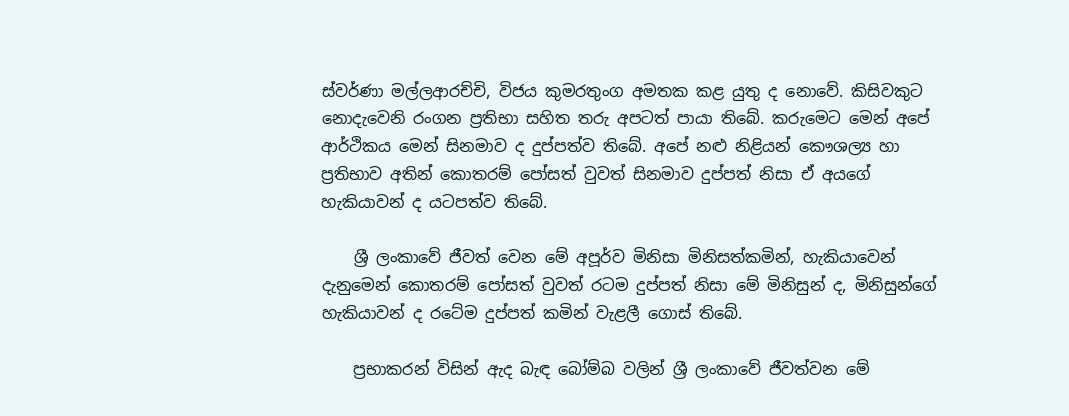ස්‌වර්ණා මල්ලආරච්චි, විජය කුමරතුංග අමතක කළ යුතු ද නොවේ. කිසිවකුට නොදැවෙනි රංගන ප්‍රතිභා සහිත තරු අපටත් පායා තිබේ. කරුමෙට මෙන් අපේ ආර්ථිකය මෙන් සිනමාව ද දුප්පත්ව තිබේ. අපේ නළු නිළියන් කෞශල්‍ය හා ප්‍රතිභාව අතින් කොතරම් පෝසත් වුවත් සිනමාව දුප්පත් නිසා ඒ අයගේ හැකියාවන් ද යටපත්ව තිබේ.

    ශ්‍රී ලංකාවේ ජීවත් වෙන මේ අපූර්ව මිනිසා මිනිසත්කමින්, හැකියාවෙන් දැනුමෙන් කොතරම් පෝසත් වුවත් රටම දුප්පත් නිසා මේ මිනිසුන් ද, මිනිසුන්ගේ හැකියාවන් ද රටේම දුප්පත් කමින් වැළලී ගොස්‌ තිබේ.

    ප්‍රභාකරන් විසින් ඇද බැඳ බෝම්බ වලින් ශ්‍රී ලංකාවේ ජීවත්වන මේ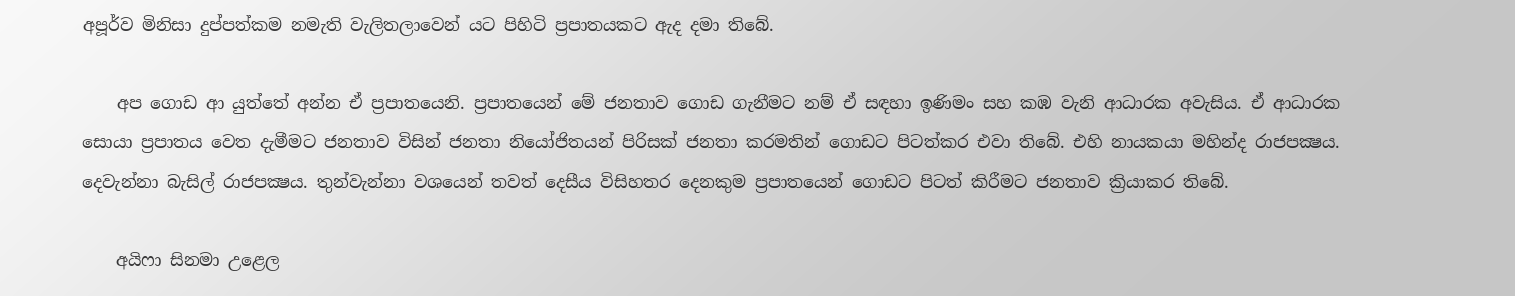අපූර්ව මිනිසා දුප්පත්කම නමැති වැලිතලාවෙන් යට පිහිටි ප්‍රපාතයකට ඇද දමා තිබේ.

    අප ගොඩ ආ යුත්තේ අන්න ඒ ප්‍රපාතයෙනි. ප්‍රපාතයෙන් මේ ජනතාව ගොඩ ගැනීමට නම් ඒ සඳහා ඉණිමං සහ කඹ වැනි ආධාරක අවැසිය. ඒ ආධාරක සොයා ප්‍රපාතය වෙත දැමීමට ජනතාව විසින් ජනතා නියෝජිතයන් පිරිසක්‌ ජනතා කරමතින් ගොඩට පිටත්කර එවා තිබේ. එහි නායකයා මහින්ද රාජපක්‍ෂය. දෙවැන්නා බැසිල් රාජපක්‍ෂය. තුන්වැන්නා වශයෙන් තවත් දෙසීය විසිහතර දෙනකුම ප්‍රපාතයෙන් ගොඩට පිටත් කිරීමට ජනතාව ක්‍රියාකර තිබේ.

    අයිෆා සිනමා උළෙල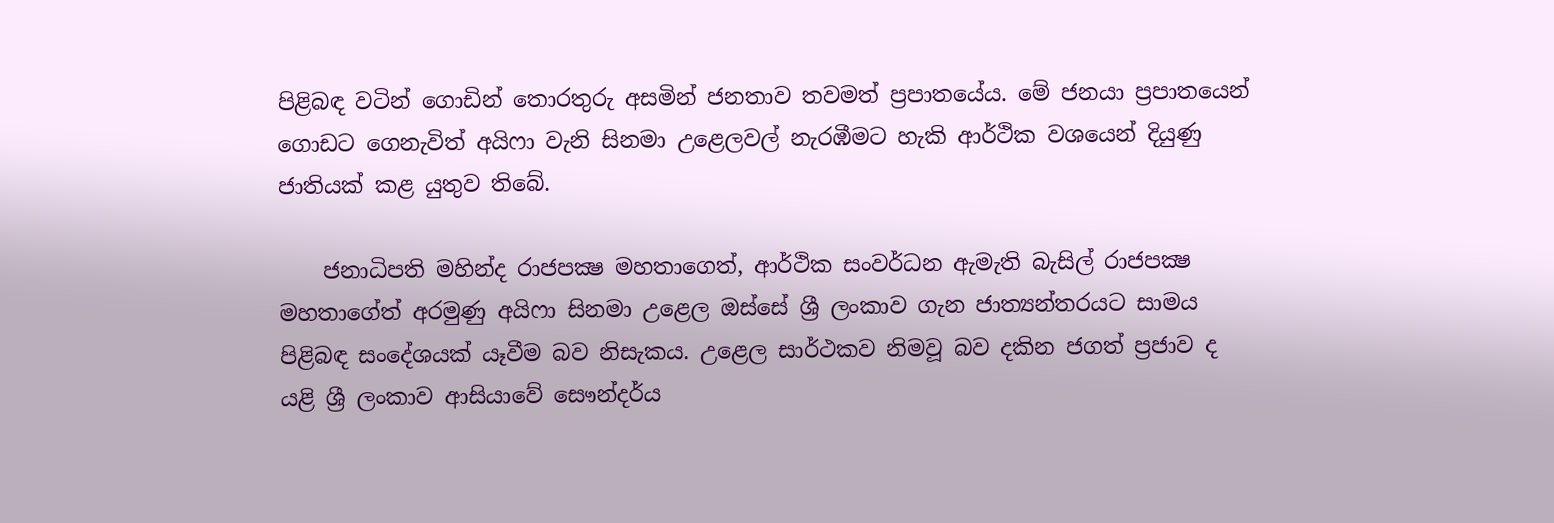පිළිබඳ වටින් ගොඩින් තොරතුරු අසමින් ජනතාව තවමත් ප්‍රපාතයේය. මේ ජනයා ප්‍රපාතයෙන් ගොඩට ගෙනැවිත් අයිෆා වැනි සිනමා උළෙලවල් නැරඹීමට හැකි ආර්ථික වශයෙන් දියුණු ජාතියක්‌ කළ යුතුව තිබේ.

    ජනාධිපති මහින්ද රාජපක්‍ෂ මහතාගෙත්, ආර්ථික සංවර්ධන ඇමැති බැසිල් රාජපක්‍ෂ මහතාගේත් අරමුණු අයිෆා සිනමා උළෙල ඔස්‌සේ ශ්‍රී ලංකාව ගැන ජාත්‍යන්තරයට සාමය පිළිබඳ සංදේශයක්‌ යෑවීම බව නිසැකය. උළෙල සාර්ථකව නිමවූ බව දකින ජගත් ප්‍රජාව ද යළි ශ්‍රී ලංකාව ආසියාවේ සෞන්දර්ය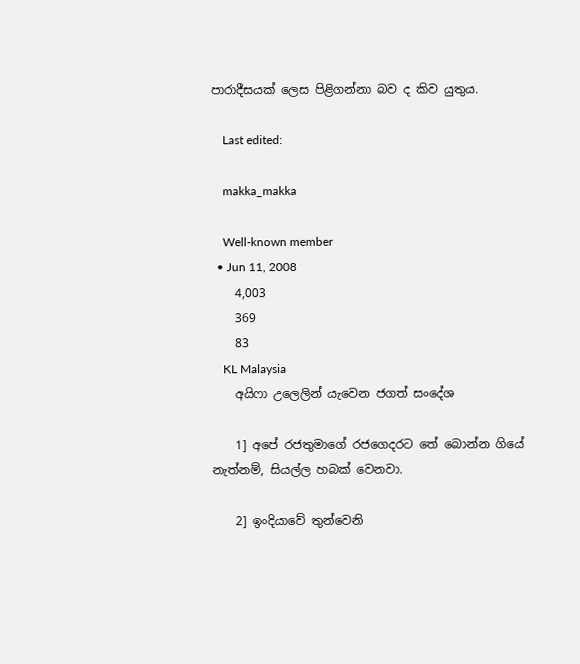පාරාදීසයක්‌ ලෙස පිළිගන්නා බව ද කිව යුතුය.

    Last edited:

    makka_makka

    Well-known member
  • Jun 11, 2008
    4,003
    369
    83
    KL Malaysia
    අයිෆා උලෙලින් යැවෙන ජගත් සංදේශ

    1] අපේ රජතුමාගේ රජගෙදරට තේ බොන්න ගියේ නැත්නම්, සියල්ල හබක් වෙනවා.

    2] ඉංදියාවේ තුන්වෙනි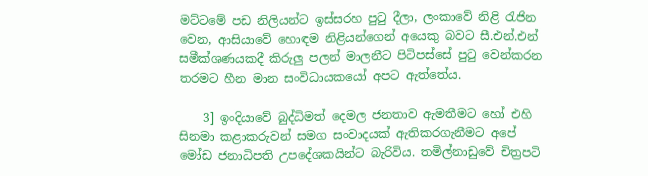මට්ටමේ පඩ නිලියන්ට ඉස්සරහ පුටු දීලා, ලංකාවේ නිළි රැජින වෙන, ආසියාවේ හොඳම නිළියන්ගෙන් අයෙකු බවට සී.එන්.එන් සමීක්ශණයකදී කිරුලු පලන් මාලනීට පිටිපස්සේ පුටු වෙන්කරන තරමට හීන මාන සංවිධායකයෝ අපට ඇත්තේය.

    3] ඉංදියාවේ බුද්ධිමත් දෙමල ජනතාව ඇමතීමට හෝ එහි සිනමා කළාකරුවන් සමග සංවාදයක් ඇතිකරගැනීමට අපේ මෝඩ ජනාධිපති උපදේශකයින්ට බැරිවිය. තමිල්නාඩුවේ චිත්‍රපටි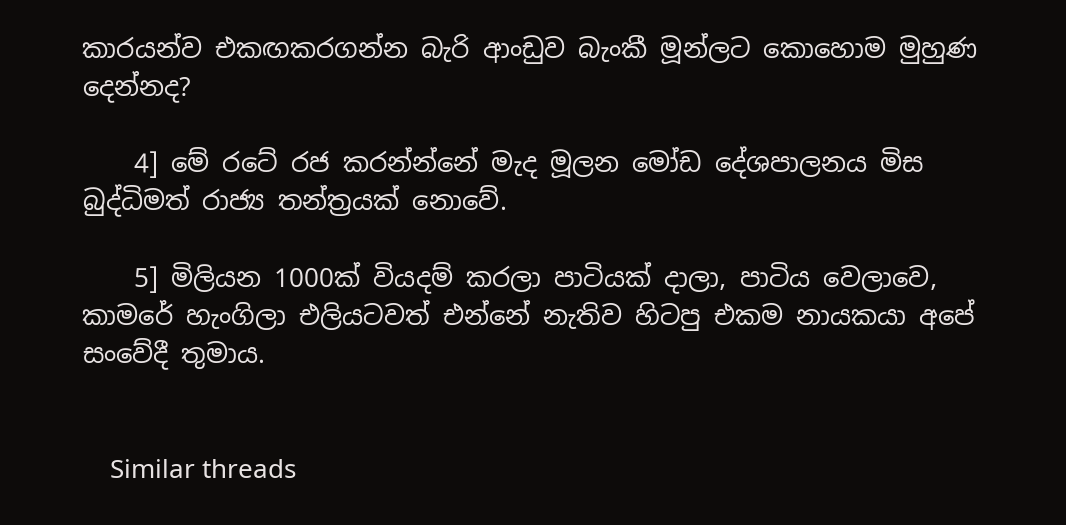කාරයන්ව එකඟකරගන්න බැරි ආංඩුව බැංකී මූන්ලට කොහොම මුහුණ දෙන්නද?

    4] මේ රටේ රජ කරන්න්නේ මැද මූලන මෝඩ දේශපාලනය මිස බුද්ධිමත් රාජ්‍ය තන්ත්‍රයක් නොවේ.

    5] මිලියන 1000ක් වියදම් කරලා පාටියක් දාලා, පාටිය වෙලාවෙ, කාමරේ හැංගිලා එලියටවත් එන්නේ නැතිව හිටපු එකම නායකයා අපේ සංවේදී තුමාය.


    Similar threads